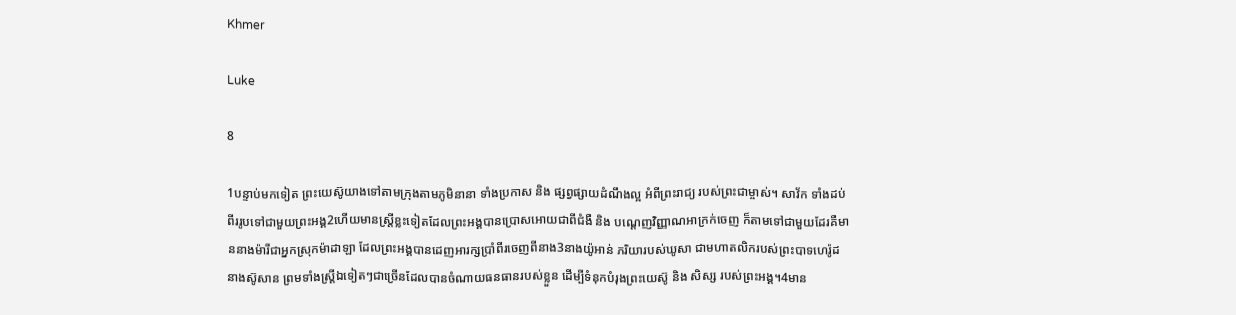Khmer

Luke

8

1បន្ទាប់មកទៀត ព្រះយេស៊ូយាងទៅតាមក្រុងតាមភូមិនានា ទាំងប្រកាស និង ផ្សព្វផ្សាយដំណឹងល្អ អំពីព្រះរាជ្យ របស់ព្រះជាម្ចាស់។ សាវ័ក ទាំងដប់ពីររូបទៅជាមួយព្រះអង្គ2ហើយមានស្ដ្រីខ្លះទៀតដែលព្រះអង្គបានប្រោសអោយជាពីជំងឺ និង បណ្ដេញវិញ្ញាណអាក្រក់ចេញ ក៏តាមទៅជាមួយដែរគឺមាននាងម៉ារីជាអ្នកស្រុកម៉ាដាឡា ដែលព្រះអង្គបានដេញអារក្សប្រាំពីរចេញពីនាង3នាងយ៉ូអាន់ ភរិយារបស់ឃូសា ជាមហាតលិករបស់ព្រះបាទហេរ៉ូដ នាងស៊ូសាន ព្រមទាំងស្ដ្រីឯទៀតៗជាច្រើនដែលបានចំណាយធនធានរបស់ខ្លួន ដើម្បីទំនុកបំរុងព្រះយេស៊ូ និង សិស្ស របស់ព្រះអង្គ។4មាន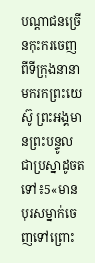បណ្ដាជនច្រើនកុះករចេញពីទីក្រុងនានា មករកព្រះយេស៊ូ ព្រះអង្គមានព្រះបន្ទូលជាប្រស្នាដូចតទៅ៖5«មានបុរសម្នាក់ចេញទៅព្រោះ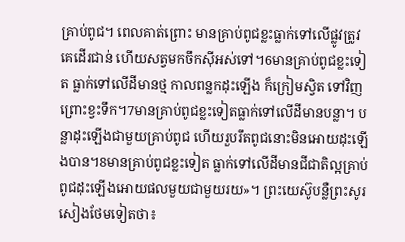គ្រាប់ពូជ។ ពេលគាត់ព្រោះ មានគ្រាប់ពូជខ្លះធ្លាក់ទៅលើផ្លូវត្រូវគេដើរជាន់ ហើយសត្វមកចឹកស៊ីអស់ទៅ។6មានគ្រាប់ពូជខ្លះទៀត ធ្លាក់ទៅលើដីមានថ្ម កាលពន្លកដុះឡើង ក៏ក្រៀមស្វិត ទៅវិញ ព្រោះខ្វះទឹក។7មានគ្រាប់ពូជខ្លះទៀតធ្លាក់ទៅលើដីមានបន្លា។ បន្លាដុះឡើងជាមួយគ្រាប់ពូជ ហើយរួបរឹតពូជនោះមិនអោយដុះឡើងបាន។8មានគ្រាប់ពូជខ្លះទៀត ធ្លាក់ទៅលើដីមានជីជាតិល្អគ្រាប់ពូជដុះឡើងអោយផលមួយជាមួយរយ»។ ព្រះយេស៊ូបន្លឺព្រះសូរសៀងថែមទៀតថា៖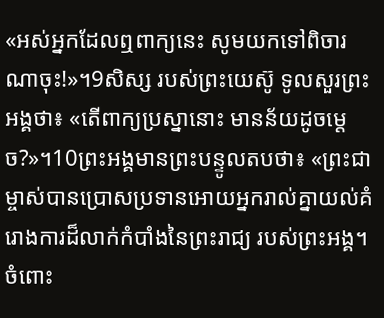«អស់អ្នកដែលឮពាក្យនេះ សូមយកទៅពិចារណាចុះ!»។9សិស្ស របស់ព្រះយេស៊ូ ទូលសួរព្រះអង្គថា៖ «តើពាក្យប្រស្នានោះ មានន័យដូចម្ដេច?»។10ព្រះអង្គមានព្រះបន្ទូលតបថា៖ «ព្រះជាម្ចាស់បានប្រោសប្រទានអោយអ្នករាល់គ្នាយល់គំរោងការដ៏លាក់កំបាំងនៃព្រះរាជ្យ របស់ព្រះអង្គ។ ចំពោះ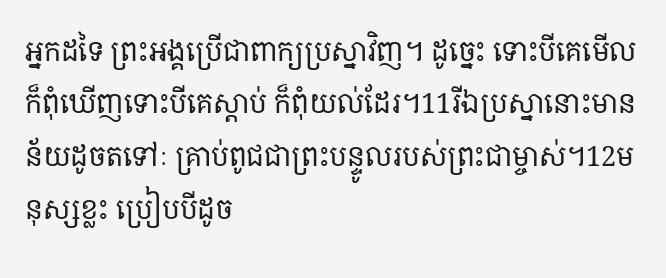អ្នកដទៃ ព្រះអង្គប្រើជាពាក្យប្រស្នាវិញ។ ដូច្នេះ ទោះបីគេមើល ក៏ពុំឃើញទោះបីគេស្ដាប់ ក៏ពុំយល់ដែរ។11រីឯប្រស្នានោះមានន័យដូចតទៅៈ គ្រាប់ពូជជាព្រះបន្ទូលរបស់ព្រះជាម្ចាស់។12មនុស្សខ្លះ ប្រៀបបីដូច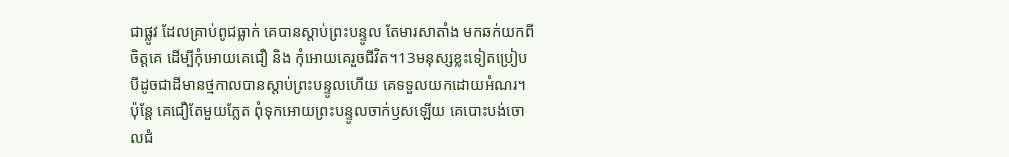ជាផ្លូវ ដែលគ្រាប់ពូជធ្លាក់ គេបានស្ដាប់ព្រះបន្ទូល តែមារសាតាំង មកឆក់យកពីចិត្ដគេ ដើម្បីកុំអោយគេជឿ និង កុំអោយគេរួចជីវិត។13មនុស្សខ្លះទៀតប្រៀបបីដូចជាដីមានថ្មកាលបានស្ដាប់ព្រះបន្ទូលហើយ គេទទួលយកដោយអំណរ។ ប៉ុន្ដែ គេជឿតែមួយភ្លែត ពុំទុកអោយព្រះបន្ទូលចាក់ឫសឡើយ គេបោះបង់ចោលជំ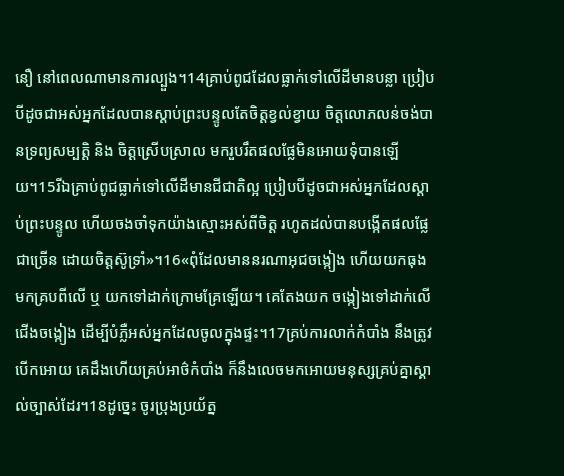នឿ នៅពេលណាមានការល្បួង។14គ្រាប់ពូជដែលធ្លាក់ទៅលើដីមានបន្លា ប្រៀបបីដូចជាអស់អ្នកដែលបានស្ដាប់ព្រះបន្ទូលតែចិត្ដខ្វល់ខ្វាយ ចិត្ដលោភលន់ចង់បានទ្រព្យសម្បត្ដិ និង ចិត្ដស្រើបស្រាល មករួបរឹតផលផ្លែមិនអោយទុំបានឡើយ។15រីឯគ្រាប់ពូជធ្លាក់ទៅលើដីមានជីជាតិល្អ ប្រៀបបីដូចជាអស់អ្នកដែលស្ដាប់ព្រះបន្ទូល ហើយចងចាំទុកយ៉ាងស្មោះអស់ពីចិត្ដ រហូតដល់បានបង្កើតផលផ្លែជាច្រើន ដោយចិត្ដស៊ូទ្រាំ»។16«ពុំដែលមាននរណាអុជចង្កៀង ហើយយកធុងមកគ្របពីលើ ឬ យកទៅដាក់ក្រោមគ្រែឡើយ។ គេតែងយក ចង្កៀងទៅដាក់លើជើងចង្កៀង ដើម្បីបំភ្លឺអស់អ្នកដែលចូលក្នុងផ្ទះ។17គ្រប់ការលាក់កំបាំង នឹងត្រូវបើកអោយ គេដឹងហើយគ្រប់អាថ៌កំបាំង ក៏នឹងលេចមកអោយមនុស្សគ្រប់គ្នាស្គាល់ច្បាស់ដែរ។18ដូច្នេះ ចូរប្រុងប្រយ័ត្ន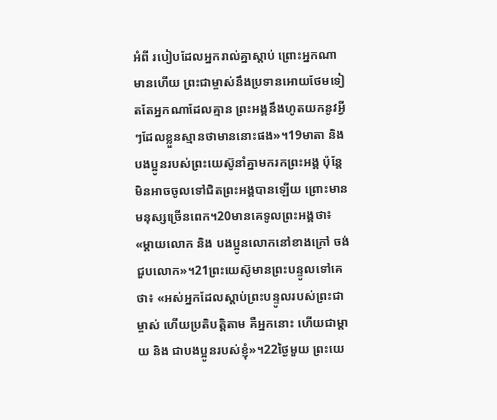អំពី របៀបដែលអ្នករាល់គ្នាស្ដាប់ ព្រោះអ្នកណាមានហើយ ព្រះជាម្ចាស់នឹងប្រទានអោយថែមទៀតតែអ្នកណាដែលគ្មាន ព្រះអង្គនឹងហូតយកនូវអ្វីៗដែលខ្លួនស្មានថាមាននោះផង»។19មាតា និង បងប្អូនរបស់ព្រះយេស៊ូនាំគ្នាមករកព្រះអង្គ ប៉ុន្ដែ មិនអាចចូលទៅជិតព្រះអង្គបានឡើយ ព្រោះមាន មនុស្សច្រើនពេក។20មានគេទូលព្រះអង្គថា៖ «ម្ដាយលោក និង បងប្អូនលោកនៅខាងក្រៅ ចង់ជួបលោក»។21ព្រះយេស៊ូមានព្រះបន្ទូលទៅគេថា៖ «អស់អ្នកដែលស្ដាប់ព្រះបន្ទូលរបស់ព្រះជាម្ចាស់ ហើយប្រតិបត្ដិតាម គឺអ្នកនោះ ហើយជាម្ដាយ និង ជាបងប្អូនរបស់ខ្ញុំ»។22ថ្ងៃមួយ ព្រះយេ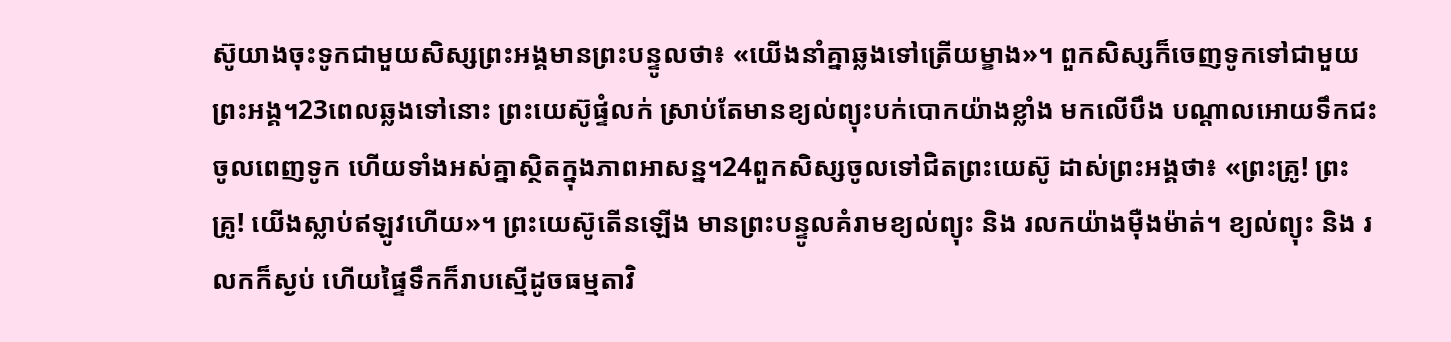ស៊ូយាងចុះទូកជាមួយសិស្សព្រះអង្គមានព្រះបន្ទូលថា៖ «យើងនាំគ្នាឆ្លងទៅត្រើយម្ខាង»។ ពួកសិស្សក៏ចេញទូកទៅជាមួយព្រះអង្គ។23ពេលឆ្លងទៅនោះ ព្រះយេស៊ូផ្ទំលក់ ស្រាប់តែមានខ្យល់ព្យុះបក់បោកយ៉ាងខ្លាំង មកលើបឹង បណ្ដាលអោយទឹកជះចូលពេញទូក ហើយទាំងអស់គ្នាស្ថិតក្នុងភាពអាសន្ន។24ពួកសិស្សចូលទៅជិតព្រះយេស៊ូ ដាស់ព្រះអង្គថា៖ «ព្រះគ្រូ! ព្រះគ្រូ! យើងស្លាប់ឥឡូវហើយ»។ ព្រះយេស៊ូតើនឡើង មានព្រះបន្ទូលគំរាមខ្យល់ព្យុះ និង រលកយ៉ាងម៉ឺងម៉ាត់។ ខ្យល់ព្យុះ និង រលកក៏ស្ងប់ ហើយផ្ទៃទឹកក៏រាបស្មើដូចធម្មតាវិ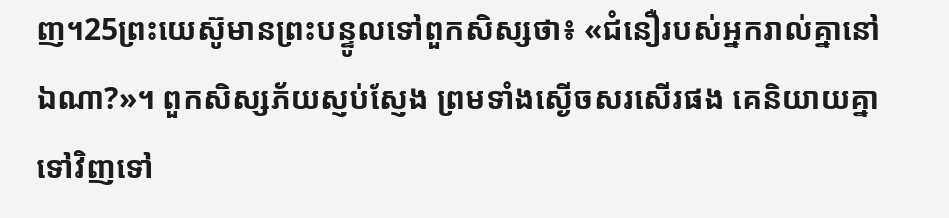ញ។25ព្រះយេស៊ូមានព្រះបន្ទូលទៅពួកសិស្សថា៖ «ជំនឿរបស់អ្នករាល់គ្នានៅឯណា?»។ ពួកសិស្សភ័យស្ញប់ស្ញែង ព្រមទាំងស្ងើចសរសើរផង គេនិយាយគ្នាទៅវិញទៅ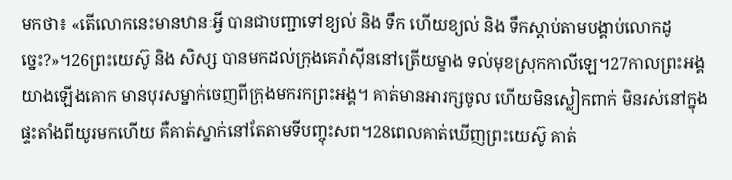មកថា៖ «តើលោកនេះមានឋានៈអ្វី បានជាបញ្ជាទៅខ្យល់ និង ទឹក ហើយខ្យល់ និង ទឹកស្ដាប់តាមបង្គាប់លោកដូច្នេះ?»។26ព្រះយេស៊ូ និង សិស្ស បានមកដល់ក្រុងគេរ៉ាស៊ីននៅត្រើយម្ខាង ទល់មុខស្រុកកាលីឡេ។27កាលព្រះអង្គយាងឡើងគោក មានបុរសម្នាក់ចេញពីក្រុងមករកព្រះអង្គ។ គាត់មានអារក្សចូល ហើយមិនស្លៀកពាក់ មិនរស់នៅក្នុងផ្ទះតាំងពីយូរមកហើយ គឺគាត់ស្នាក់នៅតែតាមទីបញ្ចុះសព។28ពេលគាត់ឃើញព្រះយេស៊ូ គាត់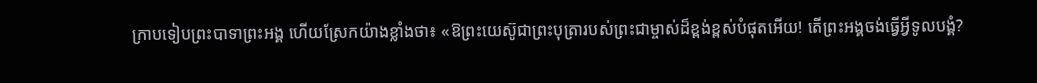ក្រាបទៀបព្រះបាទាព្រះអង្គ ហើយស្រែកយ៉ាងខ្លាំងថា៖ «ឱព្រះយេស៊ូជាព្រះបុត្រារបស់ព្រះជាម្ចាស់ដ៏ខ្ពង់ខ្ពស់បំផុតអើយ! តើព្រះអង្គចង់ធ្វើអ្វីទូលបង្គំ?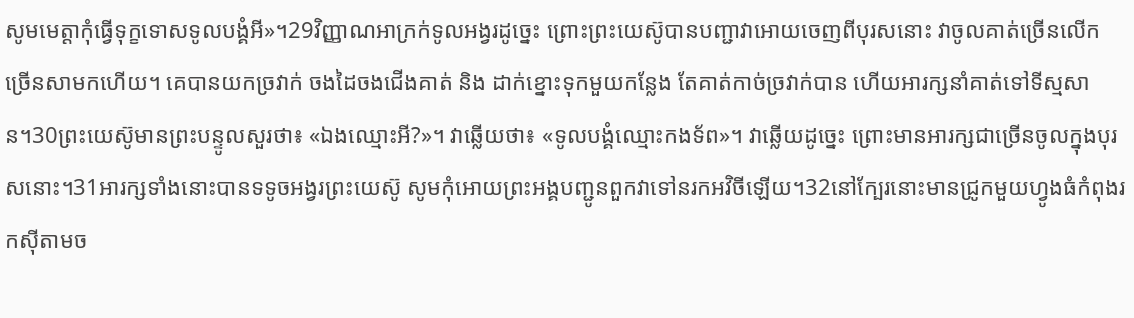សូមមេត្ដាកុំធ្វើទុក្ខទោសទូលបង្គំអី»។29វិញ្ញាណអាក្រក់ទូលអង្វរដូច្នេះ ព្រោះព្រះយេស៊ូបានបញ្ជាវាអោយចេញពីបុរសនោះ វាចូលគាត់ច្រើនលើកច្រើនសាមកហើយ។ គេបានយកច្រវាក់ ចងដៃចងជើងគាត់ និង ដាក់ខ្នោះទុកមួយកន្លែង តែគាត់កាច់ច្រវាក់បាន ហើយអារក្សនាំគាត់ទៅទីស្មសាន។30ព្រះយេស៊ូមានព្រះបន្ទូលសួរថា៖ «ឯងឈ្មោះអី?»។ វាឆ្លើយថា៖ «ទូលបង្គំឈ្មោះកងទ័ព»។ វាឆ្លើយដូច្នេះ ព្រោះមានអារក្សជាច្រើនចូលក្នុងបុរសនោះ។31អារក្សទាំងនោះបានទទូចអង្វរព្រះយេស៊ូ សូមកុំអោយព្រះអង្គបញ្ជូនពួកវាទៅនរកអវិចីឡើយ។32នៅក្បែរនោះមានជ្រូកមួយហ្វូងធំកំពុងរកស៊ីតាមច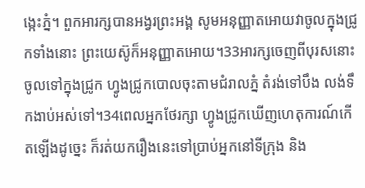ង្កេះភ្នំ។ ពួកអារក្សបានអង្វរព្រះអង្គ សូមអនុញ្ញាតអោយវាចូលក្នុងជ្រូកទាំងនោះ ព្រះយេស៊ូក៏អនុញ្ញាតអោយ។33អារក្សចេញពីបុរសនោះចូលទៅក្នុងជ្រូក ហ្វូងជ្រូកបោលចុះតាមជំរាលភ្នំ តំរង់ទៅបឹង លង់ទឹកងាប់អស់ទៅ។34ពេលអ្នកថែរក្សា ហ្វូងជ្រូកឃើញហេតុការណ៍កើតឡើងដូច្នេះ ក៏រត់យករឿងនេះទៅប្រាប់អ្នកនៅទីក្រុង និង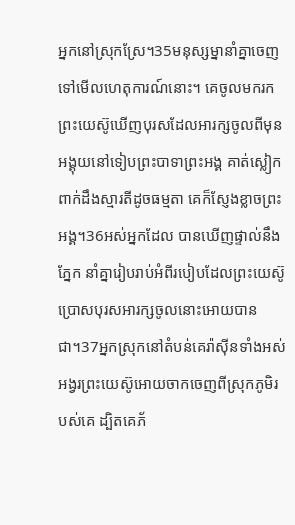អ្នកនៅស្រុកស្រែ។35មនុស្សម្នានាំគ្នាចេញទៅមើលហេតុការណ៍នោះ។ គេចូលមករកព្រះយេស៊ូឃើញបុរសដែលអារក្សចូលពីមុន អង្គុយនៅទៀបព្រះបាទាព្រះអង្គ គាត់ស្លៀកពាក់ដឹងស្មារតីដូចធម្មតា គេក៏ស្ញែងខ្លាចព្រះអង្គ។36អស់អ្នកដែល បានឃើញផ្ទាល់នឹងភ្នែក នាំគ្នារៀបរាប់អំពីរបៀបដែលព្រះយេស៊ូប្រោសបុរសអារក្សចូលនោះអោយបានជា។37អ្នកស្រុកនៅតំបន់គេរ៉ាស៊ីនទាំងអស់អង្វរព្រះយេស៊ូអោយចាកចេញពីស្រុកភូមិរបស់គេ ដ្បិតគេភ័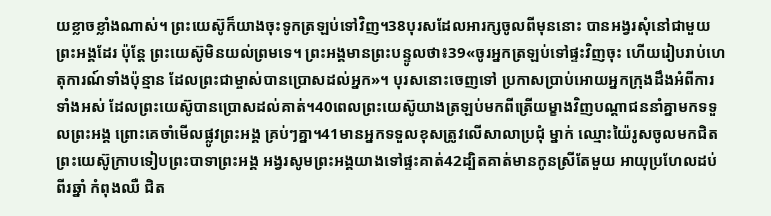យខ្លាចខ្លាំងណាស់។ ព្រះយេស៊ូក៏យាងចុះទូកត្រឡប់ទៅវិញ។38បុរសដែលអារក្សចូលពីមុននោះ បានអង្វរសុំនៅជាមួយព្រះអង្គដែរ ប៉ុន្ដែ ព្រះយេស៊ូមិនយល់ព្រមទេ។ ព្រះអង្គមានព្រះបន្ទូលថា៖39«ចូរអ្នកត្រឡប់ទៅផ្ទះវិញចុះ ហើយរៀបរាប់ហេតុការណ៍ទាំងប៉ុន្មាន ដែលព្រះជាម្ចាស់បានប្រោសដល់អ្នក»។ បុរសនោះចេញទៅ ប្រកាសប្រាប់អោយអ្នកក្រុងដឹងអំពីការទាំងអស់ ដែលព្រះយេស៊ូបានប្រោសដល់គាត់។40ពេលព្រះយេស៊ូយាងត្រឡប់មកពីត្រើយម្ខាងវិញបណ្ដាជននាំគ្នាមកទទួលព្រះអង្គ ព្រោះគេចាំមើលផ្លូវព្រះអង្គ គ្រប់ៗគ្នា។41មានអ្នកទទួលខុសត្រូវលើសាលាប្រជុំ ម្នាក់ ឈ្មោះយ៉ៃរូសចូលមកជិតព្រះយេស៊ូក្រាបទៀបព្រះបាទាព្រះអង្គ អង្វរសូមព្រះអង្គយាងទៅផ្ទះគាត់42ដ្បិតគាត់មានកូនស្រីតែមួយ អាយុប្រហែលដប់ពីរឆ្នាំ កំពុងឈឺ ជិត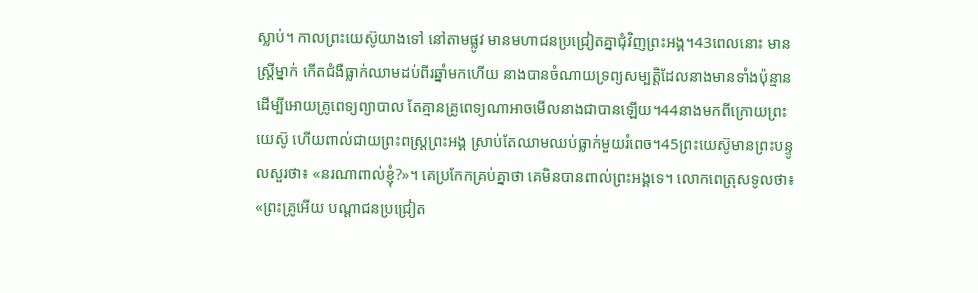ស្លាប់។ កាលព្រះយេស៊ូយាងទៅ នៅតាមផ្លូវ មានមហាជនប្រជ្រៀតគ្នាជុំវិញព្រះអង្គ។43ពេលនោះ មានស្ដ្រីម្នាក់ កើតជំងឺធ្លាក់ឈាមដប់ពីរឆ្នាំមកហើយ នាងបានចំណាយទ្រព្យសម្បត្ដិដែលនាងមានទាំងប៉ុន្មាន ដើម្បីអោយគ្រូពេទ្យព្យាបាល តែគ្មានគ្រូពេទ្យណាអាចមើលនាងជាបានឡើយ។44នាងមកពីក្រោយព្រះយេស៊ូ ហើយពាល់ជាយព្រះពស្ដ្រព្រះអង្គ ស្រាប់តែឈាមឈប់ធ្លាក់មួយរំពេច។45ព្រះយេស៊ូមានព្រះបន្ទូលសួរថា៖ «នរណាពាល់ខ្ញុំ?»។ គេប្រកែកគ្រប់គ្នាថា គេមិនបានពាល់ព្រះអង្គទេ។ លោកពេត្រុសទូលថា៖ «ព្រះគ្រូអើយ បណ្ដាជនប្រជ្រៀត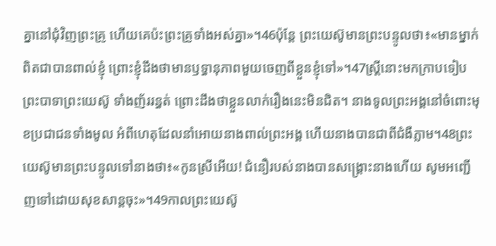គ្នានៅជុំវិញព្រះគ្រូ ហើយគេប៉ះព្រះគ្រូទាំងអស់គ្នា»។46ប៉ុន្ដែ ព្រះយេស៊ូមានព្រះបន្ទូលថា៖«មានម្នាក់ពិតជាបានពាល់ខ្ញុំ ព្រោះខ្ញុំដឹងថាមានឫទ្ធានុភាពមួយចេញពីខ្លួនខ្ញុំទៅ»។47ស្ដ្រីនោះមកក្រាបទៀប ព្រះបាទាព្រះយេស៊ូ ទាំងញ័ររន្ធត់ ព្រោះដឹងថាខ្លួនលាក់រឿងនេះមិនជិត។ នាងទូលព្រះអង្គនៅចំពោះមុខប្រជាជនទាំងមូល អំពីហេតុដែលនាំអោយនាងពាល់ព្រះអង្គ ហើយនាងបានជាពីជំងឺភ្លាម។48ព្រះយេស៊ូមានព្រះបន្ទូលទៅនាងថា៖«កូនស្រីអើយ! ជំនឿរបស់នាងបានសង្គ្រោះនាងហើយ សូមអញ្ជើញទៅដោយសុខសាន្ដចុះ»។49កាលព្រះយេស៊ូ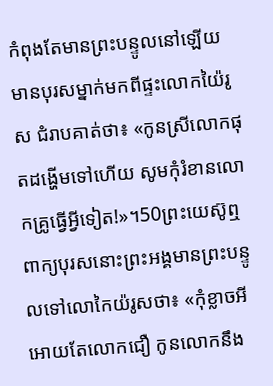កំពុងតែមានព្រះបន្ទូលនៅឡើយ មានបុរសម្នាក់មកពីផ្ទះលោកយ៉ៃរូស ជំរាបគាត់ថា៖ «កូនស្រីលោកផុតដង្ហើមទៅហើយ សូមកុំរំខានលោកគ្រូធ្វើអ្វីទៀត!»។50ព្រះយេស៊ូឮពាក្យបុរសនោះព្រះអង្គមានព្រះបន្ទូលទៅលោកៃយ៉រូសថា៖ «កុំខ្លាចអី អោយតែលោកជឿ កូនលោកនឹង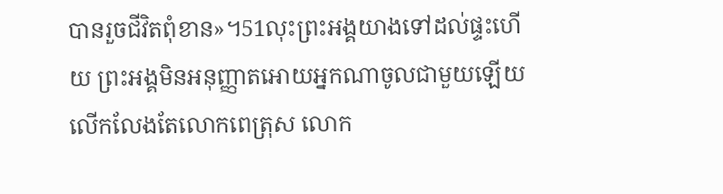បានរួចជីវិតពុំខាន»។51លុះព្រះអង្គយាងទៅដល់ផ្ទះហើយ ព្រះអង្គមិនអនុញ្ញាតអោយអ្នកណាចូលជាមួយឡើយ លើកលែងតែលោកពេត្រុស លោក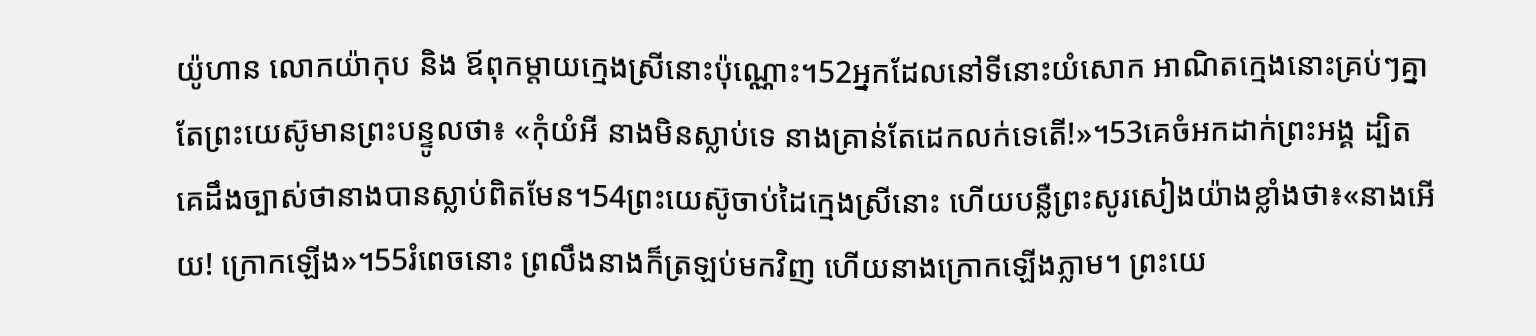យ៉ូហាន លោកយ៉ាកុប និង ឪពុកម្ដាយក្មេងស្រីនោះប៉ុណ្ណោះ។52អ្នកដែលនៅទីនោះយំសោក អាណិតក្មេងនោះគ្រប់ៗគ្នា តែព្រះយេស៊ូមានព្រះបន្ទូលថា៖ «កុំយំអី នាងមិនស្លាប់ទេ នាងគ្រាន់តែដេកលក់ទេតើ!»។53គេចំអកដាក់ព្រះអង្គ ដ្បិតគេដឹងច្បាស់ថានាងបានស្លាប់ពិតមែន។54ព្រះយេស៊ូចាប់ដៃក្មេងស្រីនោះ ហើយបន្លឺព្រះសូរសៀងយ៉ាងខ្លាំងថា៖«នាងអើយ! ក្រោកឡើង»។55រំពេចនោះ ព្រលឹងនាងក៏ត្រឡប់មកវិញ ហើយនាងក្រោកឡើងភ្លាម។ ព្រះយេ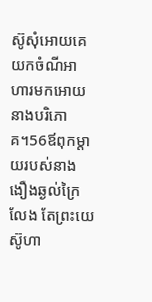ស៊ូសុំអោយគេយកចំណីអាហារមកអោយនាងបរិភោគ។56ឪពុកម្ដាយរបស់នាងងឿងឆ្ងល់ក្រៃលែង តែព្រះយេស៊ូហា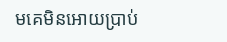មគេមិនអោយប្រាប់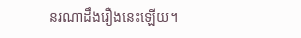នរណាដឹងរឿងនេះឡើយ។